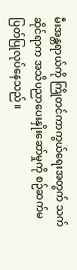မီးအန္တရာယ်ကို ကြိုတင်ကာကွယ်ရေးအတွက် သက်ဆိုင်ရာက အသိပညာပေးနှိုးဆော်မှုကို စဉ်ဆက်မပြတ်ပြုလုပ်နေသည်။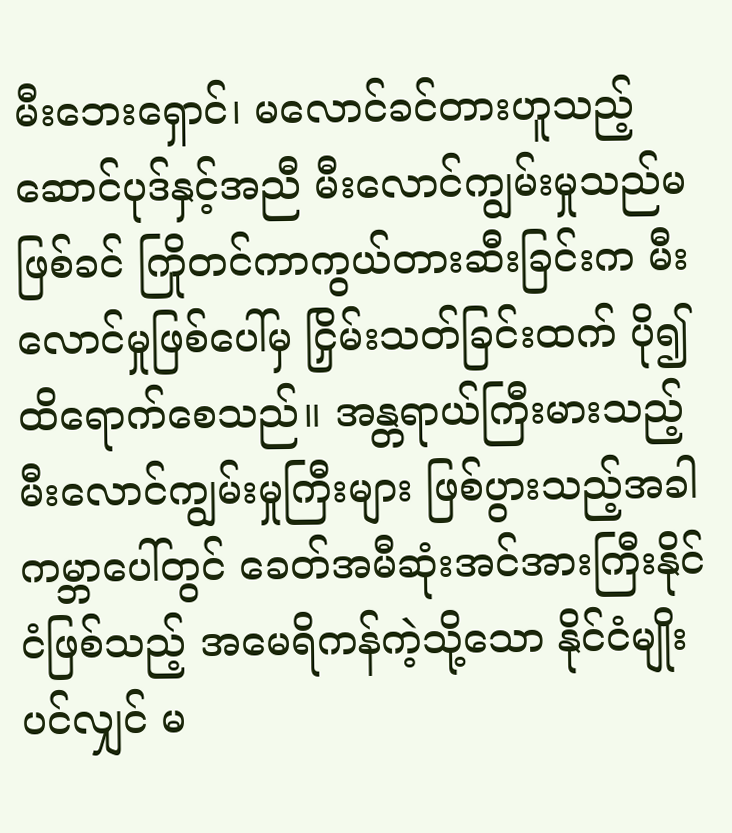မီးဘေးရှောင်၊ မလောင်ခင်တားဟူသည့် ဆောင်ပုဒ်နှင့်အညီ မီးလောင်ကျွမ်းမှုသည်မဖြစ်ခင် ကြိုတင်ကာကွယ်တားဆီးခြင်းက မီးလောင်မှုဖြစ်ပေါ်မှ ငြှိမ်းသတ်ခြင်းထက် ပို၍ထိရောက်စေသည်။ အန္တရာယ်ကြီးမားသည့် မီးလောင်ကျွမ်းမှုကြီးများ ဖြစ်ပွားသည့်အခါ ကမ္ဘာပေါ်တွင် ခေတ်အမီဆုံးအင်အားကြီးနိုင်ငံဖြစ်သည့် အမေရိကန်ကဲ့သို့သော နိုင်ငံမျိုးပင်လျှင် မ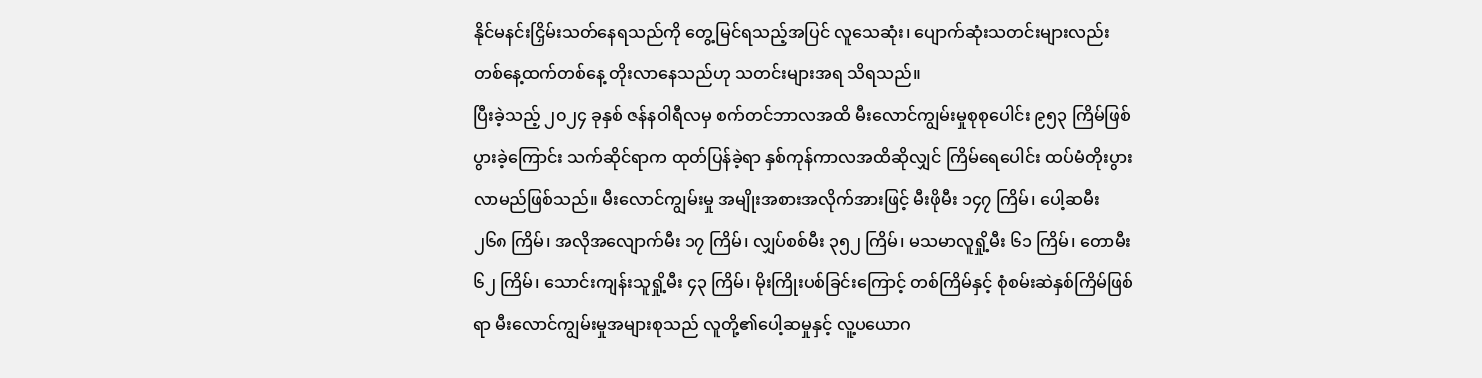နိုင်မနင်းငြှိမ်းသတ်နေရသည်ကို တွေ့မြင်ရသည့်အပြင် လူသေဆုံး၊ ပျောက်ဆုံးသတင်းများလည်း တစ်နေ့ထက်တစ်နေ့ တိုးလာနေသည်ဟု သတင်းများအရ သိရသည်။
ပြီးခဲ့သည့် ၂၀၂၄ ခုနှစ် ဇန်နဝါရီလမှ စက်တင်ဘာလအထိ မီးလောင်ကျွမ်းမှုစုစုပေါင်း ၉၅၃ ကြိမ်ဖြစ်ပွားခဲ့ကြောင်း သက်ဆိုင်ရာက ထုတ်ပြန်ခဲ့ရာ နှစ်ကုန်ကာလအထိဆိုလျှင် ကြိမ်ရေပေါင်း ထပ်မံတိုးပွားလာမည်ဖြစ်သည်။ မီးလောင်ကျွမ်းမှု အမျိုးအစားအလိုက်အားဖြင့် မီးဖိုမီး ၁၄၇ ကြိမ်၊ ပေါ့ဆမီး ၂၆၈ ကြိမ်၊ အလိုအလျောက်မီး ၁၇ ကြိမ်၊ လျှပ်စစ်မီး ၃၅၂ ကြိမ်၊ မသမာလူရှို့မီး ၆၁ ကြိမ်၊ တောမီး ၆၂ ကြိမ်၊ သောင်းကျန်းသူရှို့မီး ၄၃ ကြိမ်၊ မိုးကြိုးပစ်ခြင်းကြောင့် တစ်ကြိမ်နှင့် စုံစမ်းဆဲနှစ်ကြိမ်ဖြစ်ရာ မီးလောင်ကျွမ်းမှုအများစုသည် လူတို့၏ပေါ့ဆမှုနှင့် လူ့ပယောဂ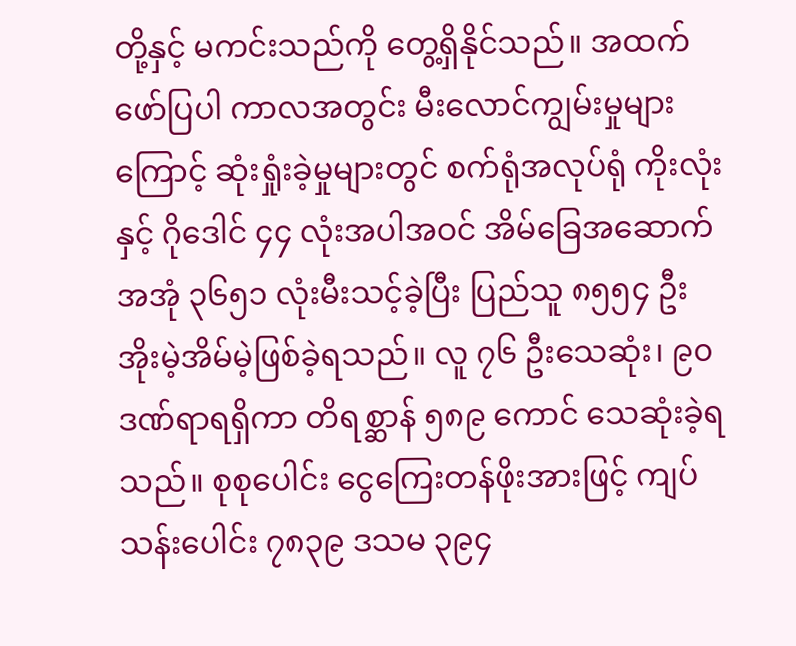တို့နှင့် မကင်းသည်ကို တွေ့ရှိနိုင်သည်။ အထက်ဖော်ပြပါ ကာလအတွင်း မီးလောင်ကျွမ်းမှုများကြောင့် ဆုံးရှုံးခဲ့မှုများတွင် စက်ရုံအလုပ်ရုံ ကိုးလုံးနှင့် ဂိုဒေါင် ၄၄ လုံးအပါအဝင် အိမ်ခြေအဆောက်အအုံ ၃၆၅၁ လုံးမီးသင့်ခဲ့ပြီး ပြည်သူ ၈၅၅၄ ဦး အိုးမဲ့အိမ်မဲ့ဖြစ်ခဲ့ရသည်။ လူ ၇၆ ဦးသေဆုံး၊ ၉၀ ဒဏ်ရာရရှိကာ တိရစ္ဆာန် ၅၈၉ ကောင် သေဆုံးခဲ့ရသည်။ စုစုပေါင်း ငွေကြေးတန်ဖိုးအားဖြင့် ကျပ်သန်းပေါင်း ၇၈၃၉ ဒသမ ၃၉၄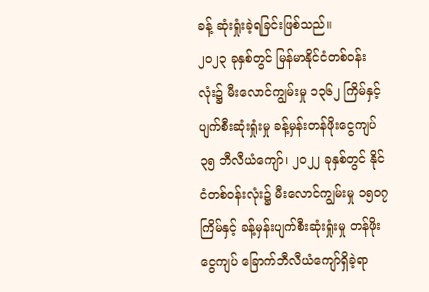ခန့် ဆုံးရှုံးခဲ့ရခြင်းဖြစ်သည်။
၂၀၂၃ ခုနှစ်တွင် မြန်မာနိုင်ငံတစ်ဝန်းလုံး၌ မီးလောင်ကျွမ်းမှု ၁၃၆၂ ကြိမ်နှင့် ပျက်စီးဆုံးရှုံးမှု ခန့်မှန်းတန်ဖိုးငွေကျပ် ၃၅ ဘီလီယံကျော်၊ ၂၀၂၂ ခုနှစ်တွင် နိုင်ငံတစ်ဝန်းလုံး၌ မီးလောင်ကျွမ်းမှု ၁၅၀၇ ကြိမ်နှင့် ခန့်မှန်းပျက်စီးဆုံးရှုံးမှု တန်ဖိုးငွေကျပ် ခြောက်ဘီလီယံကျော်ရှိခဲ့ရာ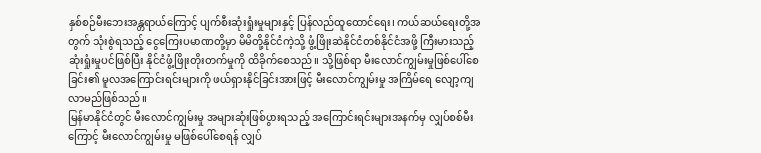နှစ်စဉ်မီးဘေးအန္တရာယ်ကြောင့် ပျက်စီးဆုံးရှုံးမှုများနှင့် ပြန်လည်ထူထောင်ရေး၊ ကယ်ဆယ်ရေးတို့အတွက် သုံးစွဲရသည့် ငွေကြေးပမာဏတို့မှာ မိမိတို့နိုင်ငံကဲ့သို့ ဖွံ့ဖြိုးဆဲနိုင်ငံတစ်နိုင်ငံအဖို့ ကြီးမားသည့် ဆုံးရှုံးမှုပင်ဖြစ်ပြီး နိုင်ငံဖွံ့ဖြိုးတိုးတက်မှုကို ထိခိုက်စေသည်။ သို့ဖြစ်ရာ မီးလောင်ကျွမ်းမှုဖြစ်ပေါ်စေခြင်း၏ မူလအကြောင်းရင်းများကို ဖယ်ရှားနိုင်ခြင်းအားဖြင့် မီးလောင်ကျွမ်းမှု အကြိမ်ရေ လျော့ကျလာမည်ဖြစ်သည်။
မြန်မာနိုင်ငံတွင် မီးလောင်ကျွမ်းမှု အများဆုံးဖြစ်ပွားရသည့် အကြောင်းရင်းများအနက်မှ လျှပ်စစ်မီးကြောင့် မီးလောင်ကျွမ်းမှု မဖြစ်ပေါ်စေရန် လျှပ်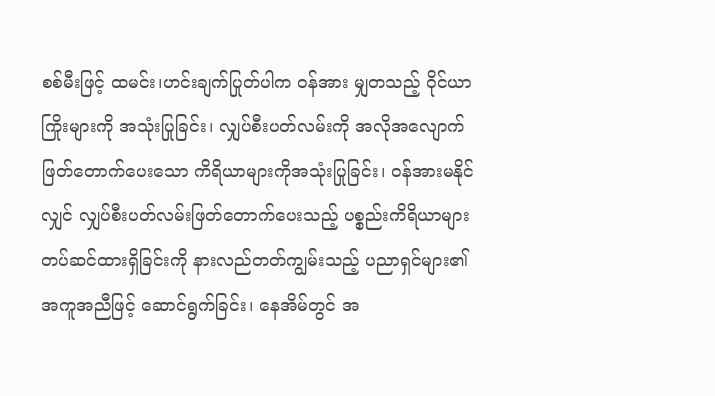စစ်မီးဖြင့် ထမင်း၊ဟင်းချက်ပြုတ်ပါက ဝန်အား မျှတသည့် ဝိုင်ယာကြိုးများကို အသုံးပြုခြင်း၊ လျှပ်စီးပတ်လမ်းကို အလိုအလျောက်ဖြတ်တောက်ပေးသော ကိရိယာများကိုအသုံးပြုခြင်း၊ ဝန်အားမနိုင်လျှင် လျှပ်စီးပတ်လမ်းဖြတ်တောက်ပေးသည့် ပစ္စည်းကိရိယာများ တပ်ဆင်ထားရှိခြင်းကို နားလည်တတ်ကျွမ်းသည့် ပညာရှင်များ၏ အကူအညီဖြင့် ဆောင်ရွက်ခြင်း၊ နေအိမ်တွင် အ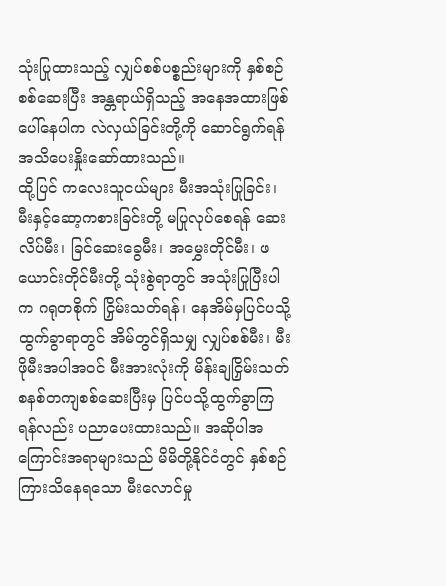သုံးပြုထားသည့် လျှပ်စစ်ပစ္စည်းများကို နှစ်စဉ်စစ်ဆေးပြီး အန္တရာယ်ရှိသည့် အနေအထားဖြစ်ပေါ်နေပါက လဲလှယ်ခြင်းတို့ကို ဆောင်ရွက်ရန် အသိပေးနှိုးဆော်ထားသည်။
ထို့ပြင် ကလေးသူငယ်များ မီးအသုံးပြုခြင်း၊ မီးနှင့်ဆော့ကစားခြင်းတို့ မပြုလုပ်စေရန် ဆေးလိပ်မီး၊ ခြင်ဆေးခွေမီး၊ အမွှေးတိုင်မီး၊ ဖယောင်းတိုင်မီးတို့ သုံးစွဲရာတွင် အသုံးပြုပြီးပါက ဂရုတစိုက် ငြှိမ်းသတ်ရန်၊ နေအိမ်မှပြင်ပသို့ထွက်ခွာရာတွင် အိမ်တွင်ရှိသမျှ လျှပ်စစ်မီး၊ မီးဖိုမီးအပါအဝင် မီးအားလုံးကို မိန်းချငြှိမ်းသတ် စနစ်တကျစစ်ဆေးပြီးမှ ပြင်ပသို့ထွက်ခွာကြရန်လည်း ပညာပေးထားသည်။ အဆိုပါအကြောင်းအရာများသည် မိမိတို့နိုင်ငံတွင် နှစ်စဉ်ကြားသိနေရသော မီးလောင်မှု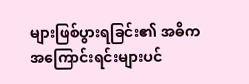များဖြစ်ပွားရခြင်း၏ အဓိကအကြောင်းရင်းများပင်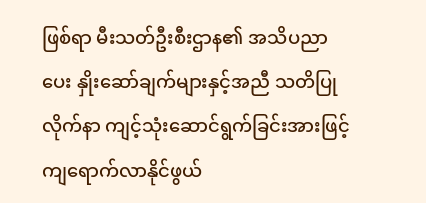ဖြစ်ရာ မီးသတ်ဦးစီးဌာန၏ အသိပညာပေး နှိုးဆော်ချက်များနှင့်အညီ သတိပြုလိုက်နာ ကျင့်သုံးဆောင်ရွက်ခြင်းအားဖြင့် ကျရောက်လာနိုင်ဖွယ်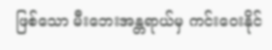ဖြစ်သော မီးဘေးအန္တရာယ်မှ ကင်းဝေးနိုင်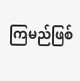ကြမည်ဖြစ်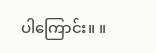ပါကြောင်း။ ။